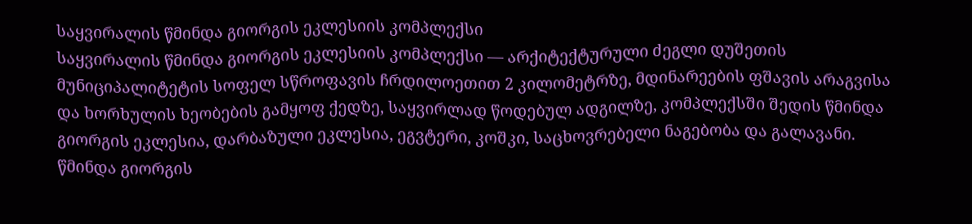საყვირალის წმინდა გიორგის ეკლესიის კომპლექსი
საყვირალის წმინდა გიორგის ეკლესიის კომპლექსი — არქიტექტურული ძეგლი დუშეთის მუნიციპალიტეტის სოფელ სწროფავის ჩრდილოეთით 2 კილომეტრზე, მდინარეების ფშავის არაგვისა და ხორხულის ხეობების გამყოფ ქედზე, საყვირლად წოდებულ ადგილზე, კომპლექსში შედის წმინდა გიორგის ეკლესია, დარბაზული ეკლესია, ეგვტერი, კოშკი, საცხოვრებელი ნაგებობა და გალავანი. წმინდა გიორგის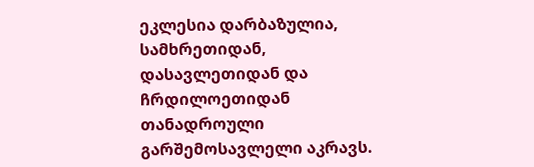ეკლესია დარბაზულია, სამხრეთიდან, დასავლეთიდან და ჩრდილოეთიდან თანადროული გარშემოსავლელი აკრავს.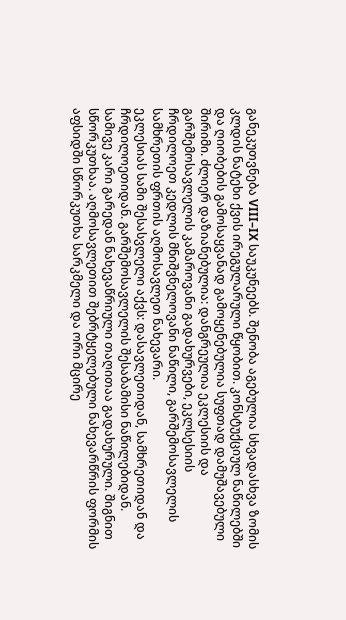განეკუთვნება VIII–IX საუკუნეებს. შენობა აგებულია სხვადასხვა ზომის კლდის ნატეხი ქვის ირეგულარული წყობით. კონსტუქციულ ნაწილებში და ღიობების გამოსაყვანად გამოყენებულია სუფთად დამუშავებული შირიმი. ძლიერ დაზიანებულია: დანგრეულია ეკლესიის და გარშემოსავლელის კამაროვანი გადახურვები, ეკლსესიის ჩრდილოეთ კედლის მნიშვნელოვანი ნაწილი, გარშემოსავლელის სამხრეთის ფრთის აღმოსავლეთ ნახევარი.
ეკლესიას სამი შესასვლელი აქვს: დასავლეთიდან, სამხრეთიდან და ჩრდილოეთიდან. გარშემოსავლელის შესაბამისი ნაწილებიდან. სამივე კარი გარედან ნახევაწრიული თაღითაა გადახურული. შიგნით სწორკუთხაა. აღმოსავლეთით შებრტყელებული ნახევარწრის ფორმის აფსიდში სწორკუთხა სარკმელი და ორი მცირე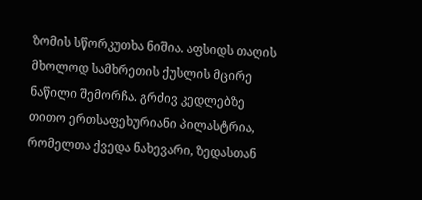ზომის სწორკუთხა ნიშია. აფსიდს თაღის მხოლოდ სამხრეთის ქუსლის მცირე ნაწილი შემორჩა. გრძივ კედლებზე თითო ერთსაფეხურიანი პილასტრია, რომელთა ქვედა ნახევარი, ზედასთან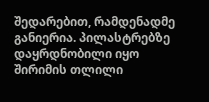შედარებით, რამდენადმე განიერია. პილასტრებზე დაყრდნობილი იყო შირიმის თლილი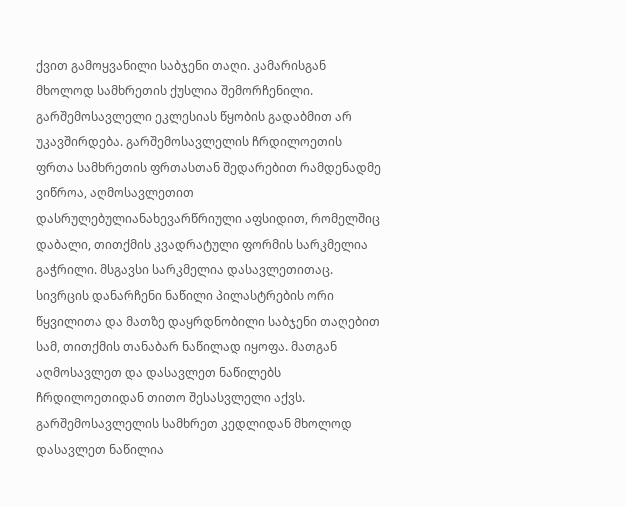ქვით გამოყვანილი საბჯენი თაღი. კამარისგან მხოლოდ სამხრეთის ქუსლია შემორჩენილი. გარშემოსავლელი ეკლესიას წყობის გადაბმით არ უკავშირდება. გარშემოსავლელის ჩრდილოეთის ფრთა სამხრეთის ფრთასთან შედარებით რამდენადმე ვიწროა, აღმოსავლეთით დასრულებულიანახევარწრიული აფსიდით, რომელშიც დაბალი, თითქმის კვადრატული ფორმის სარკმელია გაჭრილი. მსგავსი სარკმელია დასავლეთითაც. სივრცის დანარჩენი ნაწილი პილასტრების ორი წყვილითა და მათზე დაყრდნობილი საბჯენი თაღებით სამ, თითქმის თანაბარ ნაწილად იყოფა. მათგან აღმოსავლეთ და დასავლეთ ნაწილებს ჩრდილოეთიდან თითო შესასვლელი აქვს.
გარშემოსავლელის სამხრეთ კედლიდან მხოლოდ დასავლეთ ნაწილია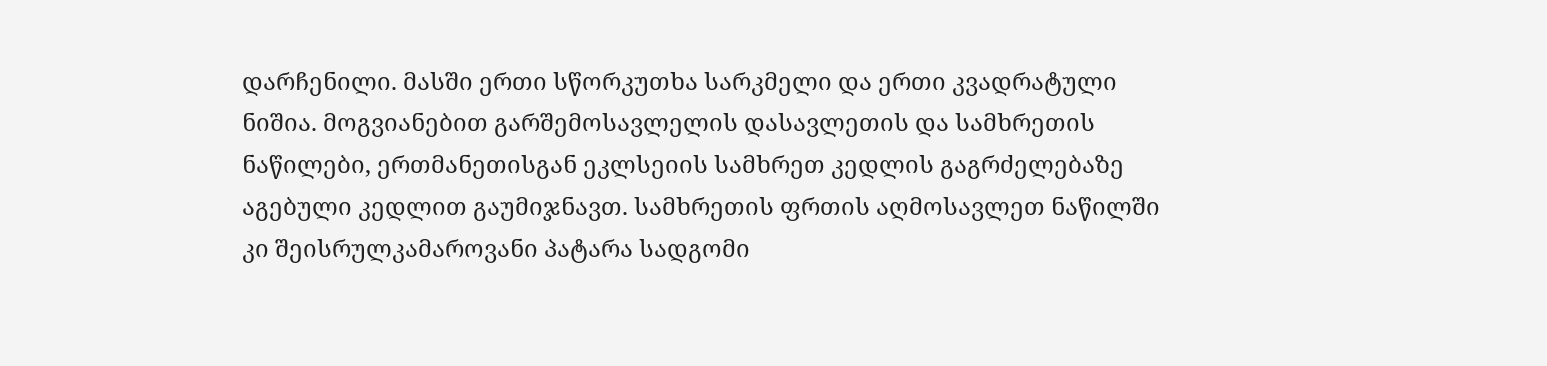დარჩენილი. მასში ერთი სწორკუთხა სარკმელი და ერთი კვადრატული ნიშია. მოგვიანებით გარშემოსავლელის დასავლეთის და სამხრეთის ნაწილები, ერთმანეთისგან ეკლსეიის სამხრეთ კედლის გაგრძელებაზე აგებული კედლით გაუმიჯნავთ. სამხრეთის ფრთის აღმოსავლეთ ნაწილში კი შეისრულკამაროვანი პატარა სადგომი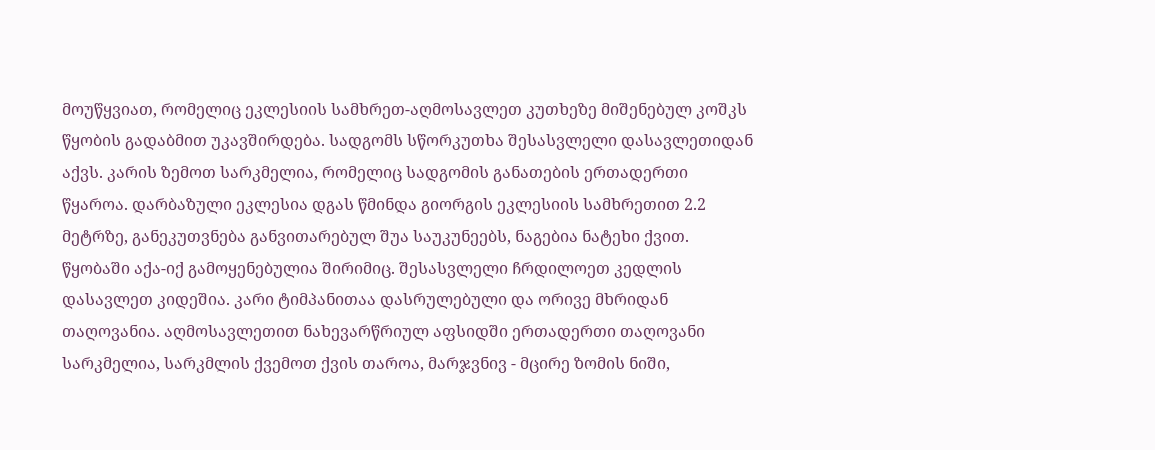მოუწყვიათ, რომელიც ეკლესიის სამხრეთ-აღმოსავლეთ კუთხეზე მიშენებულ კოშკს წყობის გადაბმით უკავშირდება. სადგომს სწორკუთხა შესასვლელი დასავლეთიდან აქვს. კარის ზემოთ სარკმელია, რომელიც სადგომის განათების ერთადერთი წყაროა. დარბაზული ეკლესია დგას წმინდა გიორგის ეკლესიის სამხრეთით 2.2 მეტრზე, განეკუთვნება განვითარებულ შუა საუკუნეებს, ნაგებია ნატეხი ქვით. წყობაში აქა-იქ გამოყენებულია შირიმიც. შესასვლელი ჩრდილოეთ კედლის დასავლეთ კიდეშია. კარი ტიმპანითაა დასრულებული და ორივე მხრიდან თაღოვანია. აღმოსავლეთით ნახევარწრიულ აფსიდში ერთადერთი თაღოვანი სარკმელია, სარკმლის ქვემოთ ქვის თაროა, მარჯვნივ - მცირე ზომის ნიში,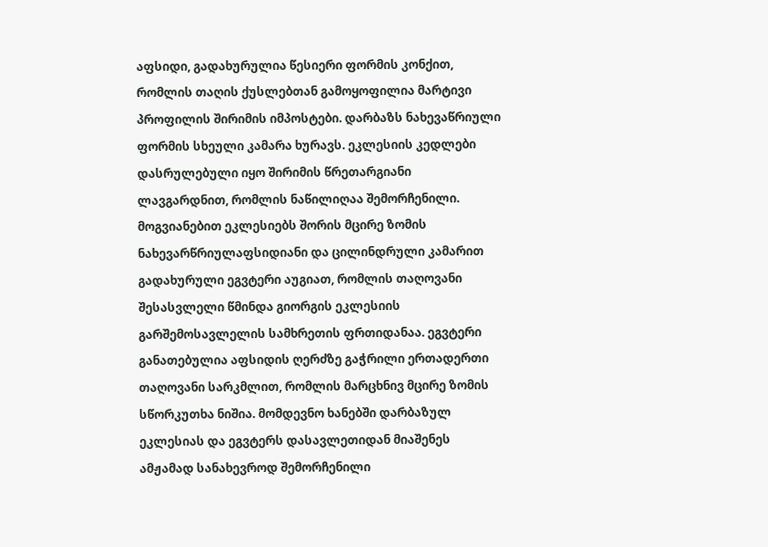აფსიდი, გადახურულია წესიერი ფორმის კონქით, რომლის თაღის ქუსლებთან გამოყოფილია მარტივი პროფილის შირიმის იმპოსტები. დარბაზს ნახევაწრიული ფორმის სხეული კამარა ხურავს. ეკლესიის კედლები დასრულებული იყო შირიმის წრეთარგიანი ლავგარდნით, რომლის ნაწილიღაა შემორჩენილი.
მოგვიანებით ეკლესიებს შორის მცირე ზომის ნახევარწრიულაფსიდიანი და ცილინდრული კამარით გადახურული ეგვტერი აუგიათ, რომლის თაღოვანი შესასვლელი წმინდა გიორგის ეკლესიის გარშემოსავლელის სამხრეთის ფრთიდანაა. ეგვტერი განათებულია აფსიდის ღერძზე გაჭრილი ერთადერთი თაღოვანი სარკმლით, რომლის მარცხნივ მცირე ზომის სწორკუთხა ნიშია. მომდევნო ხანებში დარბაზულ ეკლესიას და ეგვტერს დასავლეთიდან მიაშენეს ამჟამად სანახევროდ შემორჩენილი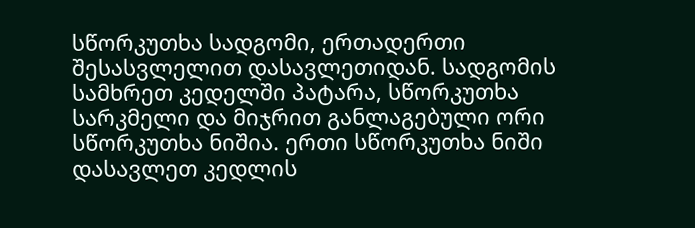სწორკუთხა სადგომი, ერთადერთი შესასვლელით დასავლეთიდან. სადგომის სამხრეთ კედელში პატარა, სწორკუთხა სარკმელი და მიჯრით განლაგებული ორი სწორკუთხა ნიშია. ერთი სწორკუთხა ნიში დასავლეთ კედლის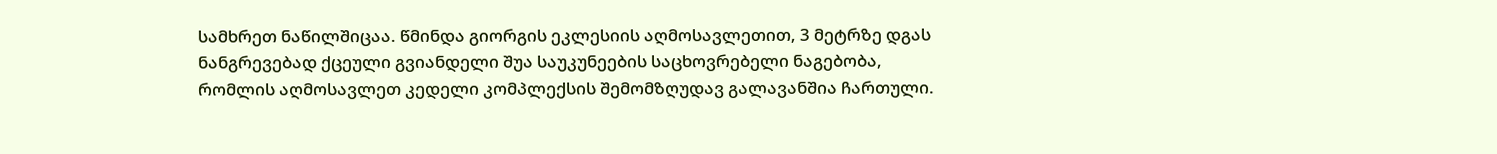სამხრეთ ნაწილშიცაა. წმინდა გიორგის ეკლესიის აღმოსავლეთით, 3 მეტრზე დგას ნანგრევებად ქცეული გვიანდელი შუა საუკუნეების საცხოვრებელი ნაგებობა, რომლის აღმოსავლეთ კედელი კომპლექსის შემომზღუდავ გალავანშია ჩართული.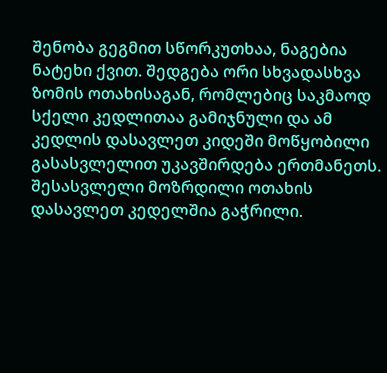შენობა გეგმით სწორკუთხაა, ნაგებია ნატეხი ქვით. შედგება ორი სხვადასხვა ზომის ოთახისაგან, რომლებიც საკმაოდ სქელი კედლითაა გამიჯნული და ამ კედლის დასავლეთ კიდეში მოწყობილი გასასვლელით უკავშირდება ერთმანეთს. შესასვლელი მოზრდილი ოთახის დასავლეთ კედელშია გაჭრილი.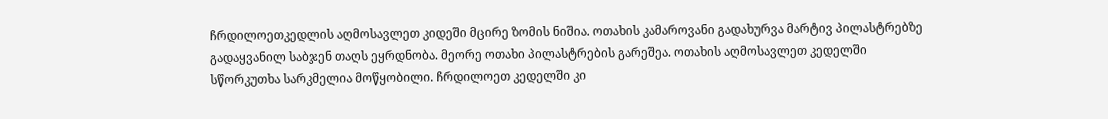ჩრდილოეთკედლის აღმოსავლეთ კიდეში მცირე ზომის ნიშია. ოთახის კამაროვანი გადახურვა მარტივ პილასტრებზე გადაყვანილ საბჯენ თაღს ეყრდნობა. მეორე ოთახი პილასტრების გარეშეა. ოთახის აღმოსავლეთ კედელში სწორკუთხა სარკმელია მოწყობილი. ჩრდილოეთ კედელში კი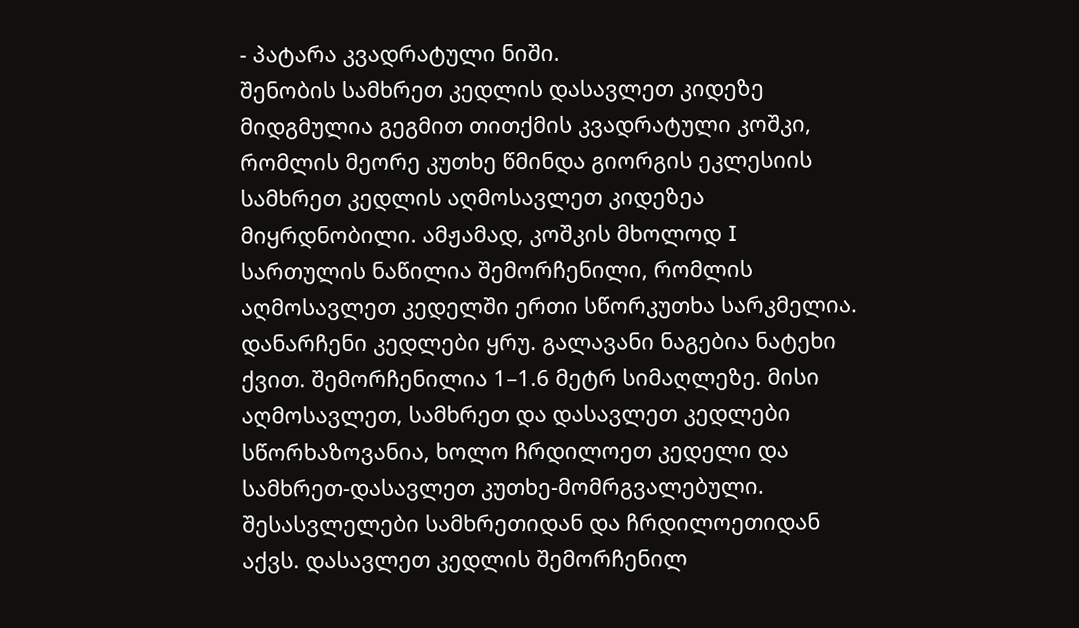- პატარა კვადრატული ნიში.
შენობის სამხრეთ კედლის დასავლეთ კიდეზე მიდგმულია გეგმით თითქმის კვადრატული კოშკი, რომლის მეორე კუთხე წმინდა გიორგის ეკლესიის სამხრეთ კედლის აღმოსავლეთ კიდეზეა მიყრდნობილი. ამჟამად, კოშკის მხოლოდ I სართულის ნაწილია შემორჩენილი, რომლის აღმოსავლეთ კედელში ერთი სწორკუთხა სარკმელია. დანარჩენი კედლები ყრუ. გალავანი ნაგებია ნატეხი ქვით. შემორჩენილია 1–1.6 მეტრ სიმაღლეზე. მისი აღმოსავლეთ, სამხრეთ და დასავლეთ კედლები სწორხაზოვანია, ხოლო ჩრდილოეთ კედელი და სამხრეთ-დასავლეთ კუთხე-მომრგვალებული. შესასვლელები სამხრეთიდან და ჩრდილოეთიდან აქვს. დასავლეთ კედლის შემორჩენილ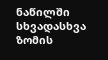ნაწილში სხვადასხვა ზომის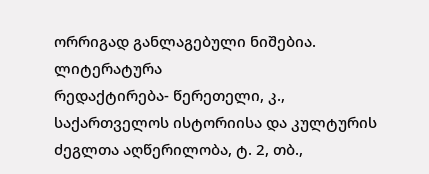ორრიგად განლაგებული ნიშებია.
ლიტერატურა
რედაქტირება- წერეთელი, კ., საქართველოს ისტორიისა და კულტურის ძეგლთა აღწერილობა, ტ. 2, თბ.,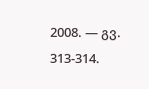2008. — გვ. 313-314.